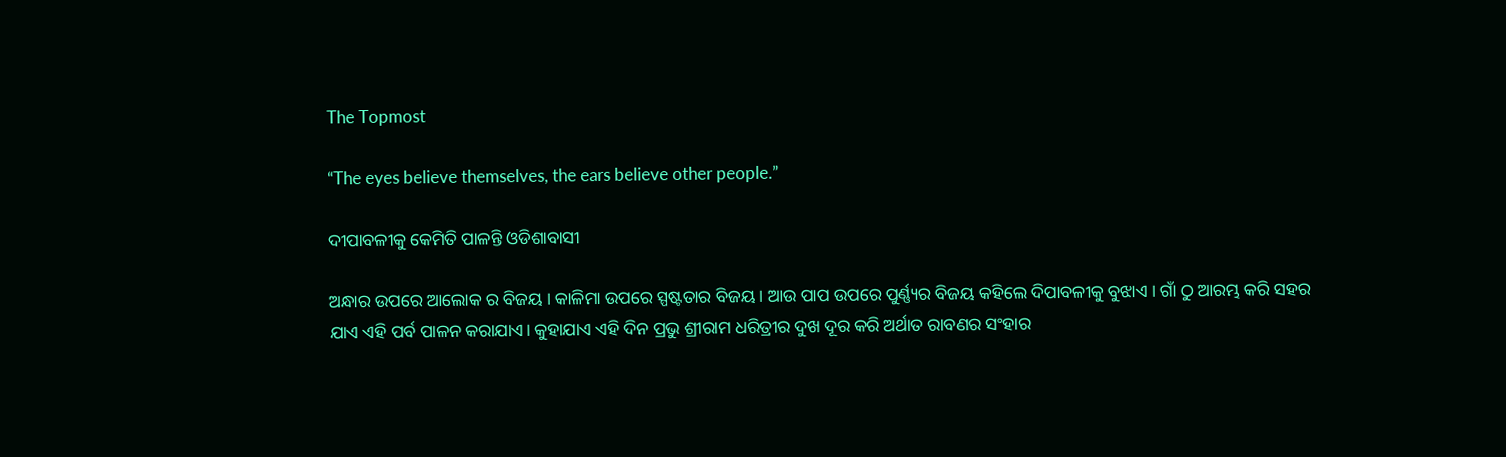The Topmost

“The eyes believe themselves, the ears believe other people.”

ଦୀପାବଳୀକୁ କେମିତି ପାଳନ୍ତି ଓଡିଶାବାସୀ

ଅନ୍ଧାର ଉପରେ ଆଲୋକ ର ବିଜୟ । କାଳିମା ଉପରେ ସ୍ପଷ୍ଟତାର ବିଜୟ । ଆଉ ପାପ ଉପରେ ପୁର୍ଣ୍ଣ୍ୟର ବିଜୟ କହିଲେ ଦିପାବଳୀକୁ ବୁଝାଏ । ଗାଁ ଠୁ ଆରମ୍ଭ କରି ସହର ଯାଏ ଏହି ପର୍ବ ପାଳନ କରାଯାଏ। କୁହାଯାଏ ଏହି ଦିନ ପ୍ରଭୁ ଶ୍ରୀରାମ ଧରିତ୍ରୀର ଦୁଖ ଦୂର କରି ଅର୍ଥାତ ରାବଣର ସଂହାର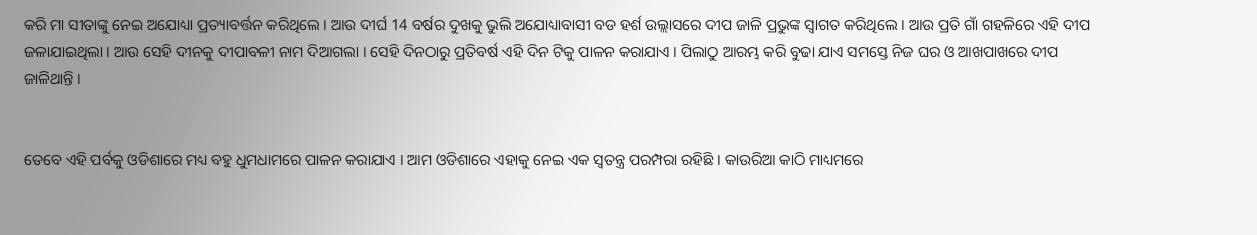କରି ମା ସୀତାଙ୍କୁ ନେଇ ଅଯୋଧ୍ୟା ପ୍ରତ୍ୟାବର୍ତ୍ତନ କରିଥିଲେ । ଆଉ ଦୀର୍ଘ 14 ବର୍ଷର ଦୁଖକୁ ଭୁଲି ଅଯୋଧ୍ୟାବାସୀ ବଡ ହର୍ଶ ଉଲ୍ଲାସରେ ଦୀପ ଜାଳି ପ୍ରଭୁଙ୍କ ସ୍ବାଗତ କରିଥିଲେ । ଆଉ ପ୍ରତି ଗାଁ ଗହଳିରେ ଏହି ଦୀପ ଜଳାଯାଇଥିଲା । ଆଉ ସେହି ଦୀନକୁ ଦୀପାବଳୀ ନାମ ଦିଆଗଲା । ସେହି ଦିନଠାରୁ ପ୍ରତିବର୍ଷ ଏହି ଦିନ ଟିକୁ ପାଳନ କରାଯାଏ । ପିଲାଠୁ ଆରମ୍ଭ କରି ବୁଢା ଯାଏ ସମସ୍ତେ ନିଜ ଘର ଓ ଆଖପାଖରେ ଦୀପ ଜାଳିଥାନ୍ତି ।


ତେବେ ଏହି ପର୍ବକୁ ଓଡିଶାରେ ମଧ୍ୟ ବହୁ ଧୁମଧାମରେ ପାଳନ କରାଯାଏ । ଆମ ଓଡିଶାରେ ଏହାକୁ ନେଇ ଏକ ସ୍ବତନ୍ତ୍ର ପରମ୍ପରା ରହିଛି । କାଉରିଆ କାଠି ମାଧ୍ୟମରେ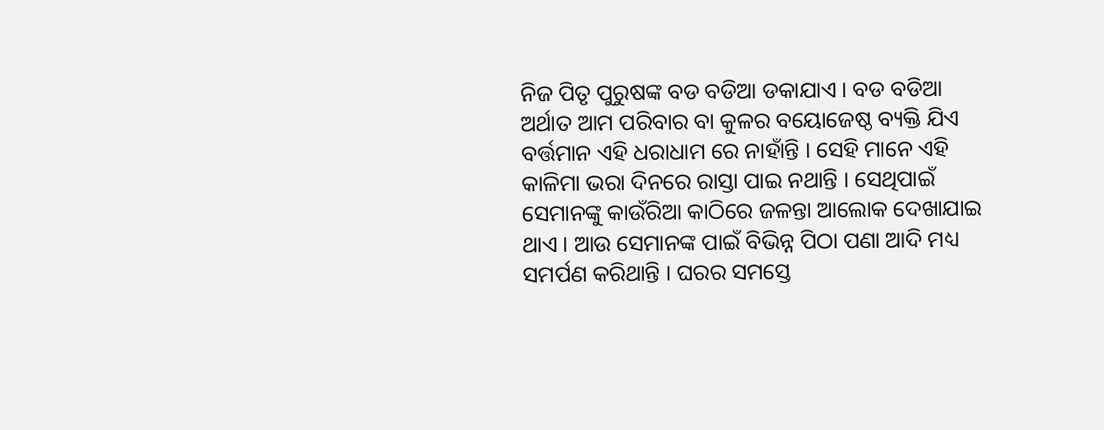ନିଜ ପିତୃ ପୁରୁଷଙ୍କ ବଡ ବଡିଆ ଡକାଯାଏ । ବଡ ବଡିଆ ଅର୍ଥାତ ଆମ ପରିବାର ବା କୁଳର ବୟୋଜେଷ୍ଠ ବ୍ୟକ୍ତି ଯିଏ ବର୍ତ୍ତମାନ ଏହି ଧରାଧାମ ରେ ନାହାଁନ୍ତି । ସେହି ମାନେ ଏହି କାଳିମା ଭରା ଦିନରେ ରାସ୍ତା ପାଇ ନଥାନ୍ତି । ସେଥିପାଇଁ ସେମାନଙ୍କୁ କାଉଁରିଆ କାଠିରେ ଜଳନ୍ତା ଆଲୋକ ଦେଖାଯାଇ ଥାଏ । ଆଉ ସେମାନଙ୍କ ପାଇଁ ବିଭିନ୍ନ ପିଠା ପଣା ଆଦି ମଧ୍ୟ ସମର୍ପଣ କରିଥାନ୍ତି । ଘରର ସମସ୍ତେ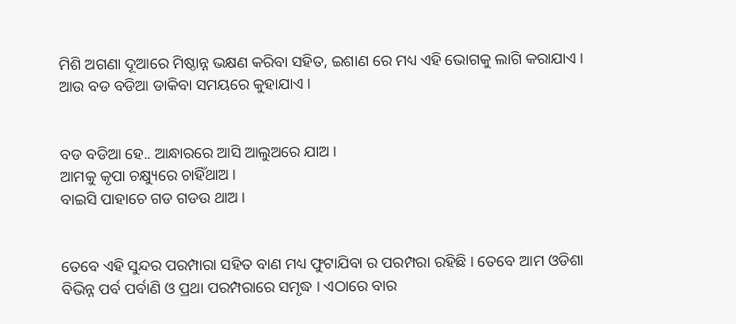ମିଶି ଅଗଣା ଦୂଆରେ ମିଷ୍ଠାନ୍ନ ଭକ୍ଷଣ କରିବା ସହିତ, ଇଶାଣ ରେ ମଧ୍ୟ ଏହି ଭୋଗକୁ ଲାଗି କରାଯାଏ । ଆଉ ବଡ ବଡିଆ ଡାକିବା ସମୟରେ କୁହାଯାଏ ।


ବଡ ବଡିଆ ହେ.. ଆନ୍ଧାରରେ ଆସି ଆଲୁଅରେ ଯାଅ ।
ଆମକୁ କୃପା ଚକ୍ଷ୍ୟୁରେ ଚାହିଁଥାଅ ।
ବାଇସି ପାହାଚେ ଗଡ ଗଡଉ ଥାଅ ।


ତେବେ ଏହି ସୁନ୍ଦର ପରମ୍ପାରା ସହିତ ବାଣ ମଧ୍ୟ ଫୁଟାଯିବା ର ପରମ୍ପରା ରହିଛି । ତେବେ ଆମ ଓଡିଶା ବିଭିନ୍ନ ପର୍ବ ପର୍ବାଣି ଓ ପ୍ରଥା ପରମ୍ପରାରେ ସମୃଦ୍ଧ । ଏଠାରେ ବାର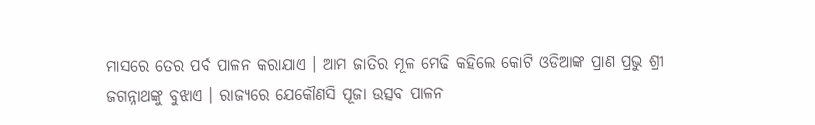ମାସରେ ତେର ପର୍ବ ପାଳନ କରାଯାଏ । ଆମ ଜାତିର ମୂଳ ମେଢି କହିଲେ କୋଟି ଓଡିଆଙ୍କ ପ୍ରାଣ ପ୍ରଭୁ ଶ୍ରୀ ଜଗନ୍ନାଥଙ୍କୁ ବୁଝାଏ । ରାଜ୍ୟରେ ଯେକୌଣସି ପୂଜା ଉତ୍ସବ ପାଳନ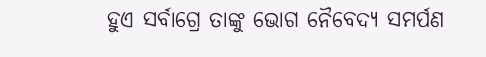ହୁଏ ସର୍ବାଗ୍ରେ ତାଙ୍କୁ ଭୋଗ ନୈବେଦ୍ଯ ସମର୍ପଣ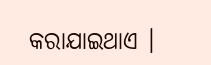କରାଯାଇଥାଏ ।